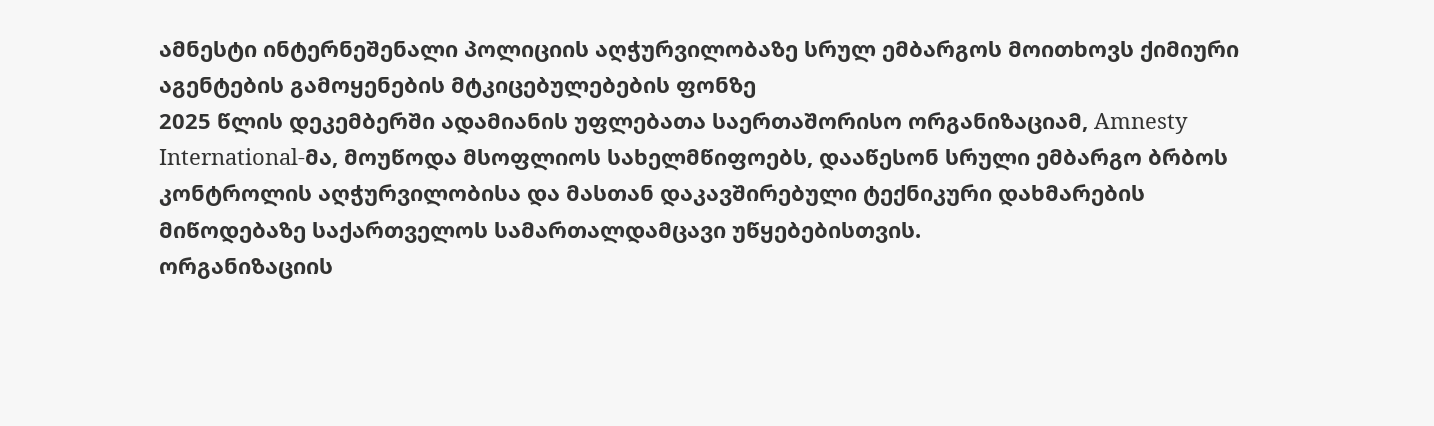ამნესტი ინტერნეშენალი პოლიციის აღჭურვილობაზე სრულ ემბარგოს მოითხოვს ქიმიური აგენტების გამოყენების მტკიცებულებების ფონზე
2025 წლის დეკემბერში ადამიანის უფლებათა საერთაშორისო ორგანიზაციამ, Amnesty International-მა, მოუწოდა მსოფლიოს სახელმწიფოებს, დააწესონ სრული ემბარგო ბრბოს კონტროლის აღჭურვილობისა და მასთან დაკავშირებული ტექნიკური დახმარების მიწოდებაზე საქართველოს სამართალდამცავი უწყებებისთვის.
ორგანიზაციის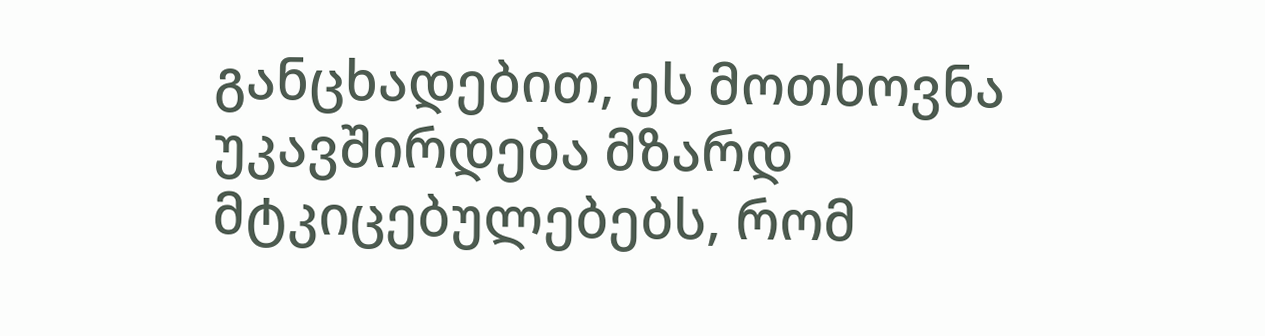განცხადებით, ეს მოთხოვნა უკავშირდება მზარდ მტკიცებულებებს, რომ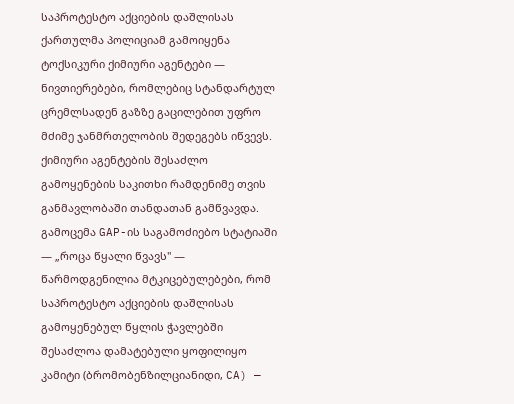საპროტესტო აქციების დაშლისას ქართულმა პოლიციამ გამოიყენა ტოქსიკური ქიმიური აგენტები — ნივთიერებები, რომლებიც სტანდარტულ ცრემლსადენ გაზზე გაცილებით უფრო მძიმე ჯანმრთელობის შედეგებს იწვევს.
ქიმიური აგენტების შესაძლო გამოყენების საკითხი რამდენიმე თვის განმავლობაში თანდათან გამწვავდა.
გამოცემა GAP-ის საგამოძიებო სტატიაში — „როცა წყალი წვავს" — წარმოდგენილია მტკიცებულებები, რომ საპროტესტო აქციების დაშლისას გამოყენებულ წყლის ჭავლებში შესაძლოა დამატებული ყოფილიყო კამიტი (ბრომობენზილციანიდი, CA) —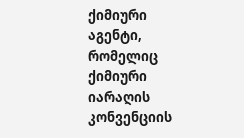ქიმიური აგენტი, რომელიც ქიმიური იარაღის კონვენციის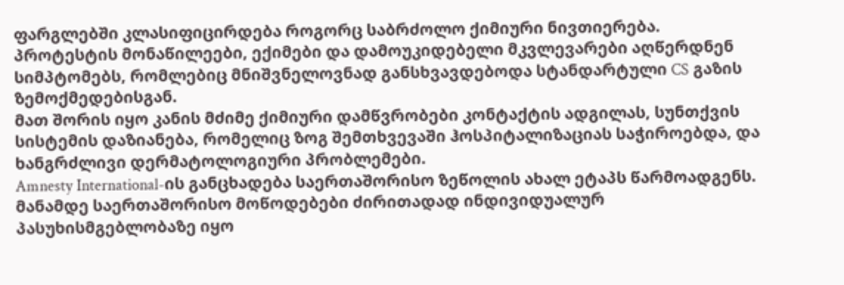ფარგლებში კლასიფიცირდება როგორც საბრძოლო ქიმიური ნივთიერება.
პროტესტის მონაწილეები, ექიმები და დამოუკიდებელი მკვლევარები აღწერდნენ სიმპტომებს, რომლებიც მნიშვნელოვნად განსხვავდებოდა სტანდარტული CS გაზის ზემოქმედებისგან.
მათ შორის იყო კანის მძიმე ქიმიური დამწვრობები კონტაქტის ადგილას, სუნთქვის სისტემის დაზიანება, რომელიც ზოგ შემთხვევაში ჰოსპიტალიზაციას საჭიროებდა, და ხანგრძლივი დერმატოლოგიური პრობლემები.
Amnesty International-ის განცხადება საერთაშორისო ზეწოლის ახალ ეტაპს წარმოადგენს.
მანამდე საერთაშორისო მოწოდებები ძირითადად ინდივიდუალურ პასუხისმგებლობაზე იყო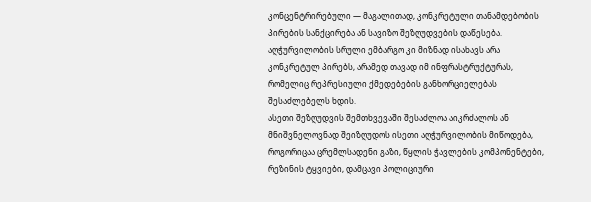კონცენტრირებული — მაგალითად, კონკრეტული თანამდებობის პირების სანქცირება ან სავიზო შეზღუდვების დაწესება.
აღჭურვილობის სრული ემბარგო კი მიზნად ისახავს არა კონკრეტულ პირებს, არამედ თავად იმ ინფრასტრუქტურას, რომელიც რეპრესიული ქმედებების განხორციელებას შესაძლებელს ხდის.
ასეთი შეზღუდვის შემთხვევაში შესაძლოა აიკრძალოს ან მნიშვნელოვნად შეიზღუდოს ისეთი აღჭურვილობის მიწოდება, როგორიცაა ცრემლსადენი გაზი, წყლის ჭავლების კომპონენტები, რეზინის ტყვიები, დამცავი პოლიციური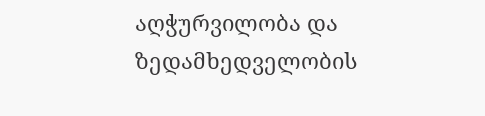აღჭურვილობა და ზედამხედველობის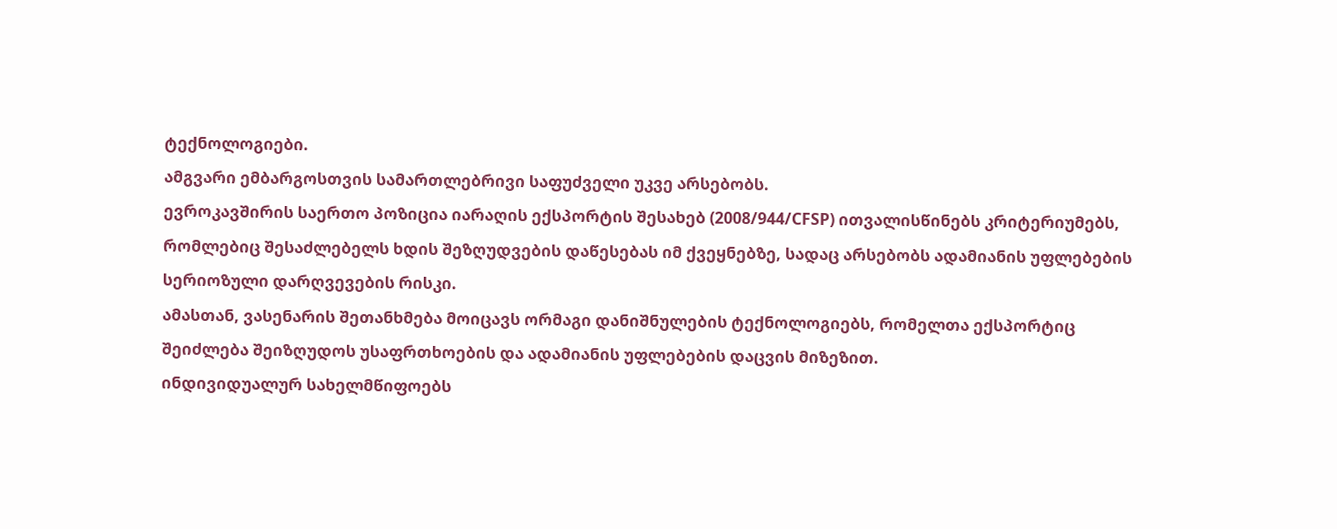ტექნოლოგიები.
ამგვარი ემბარგოსთვის სამართლებრივი საფუძველი უკვე არსებობს.
ევროკავშირის საერთო პოზიცია იარაღის ექსპორტის შესახებ (2008/944/CFSP) ითვალისწინებს კრიტერიუმებს, რომლებიც შესაძლებელს ხდის შეზღუდვების დაწესებას იმ ქვეყნებზე, სადაც არსებობს ადამიანის უფლებების სერიოზული დარღვევების რისკი.
ამასთან, ვასენარის შეთანხმება მოიცავს ორმაგი დანიშნულების ტექნოლოგიებს, რომელთა ექსპორტიც შეიძლება შეიზღუდოს უსაფრთხოების და ადამიანის უფლებების დაცვის მიზეზით.
ინდივიდუალურ სახელმწიფოებს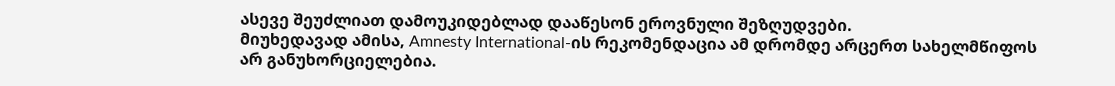ასევე შეუძლიათ დამოუკიდებლად დააწესონ ეროვნული შეზღუდვები.
მიუხედავად ამისა, Amnesty International-ის რეკომენდაცია ამ დრომდე არცერთ სახელმწიფოს არ განუხორციელებია.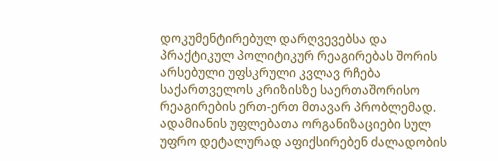დოკუმენტირებულ დარღვევებსა და პრაქტიკულ პოლიტიკურ რეაგირებას შორის არსებული უფსკრული კვლავ რჩება საქართველოს კრიზისზე საერთაშორისო რეაგირების ერთ-ერთ მთავარ პრობლემად.
ადამიანის უფლებათა ორგანიზაციები სულ უფრო დეტალურად აფიქსირებენ ძალადობის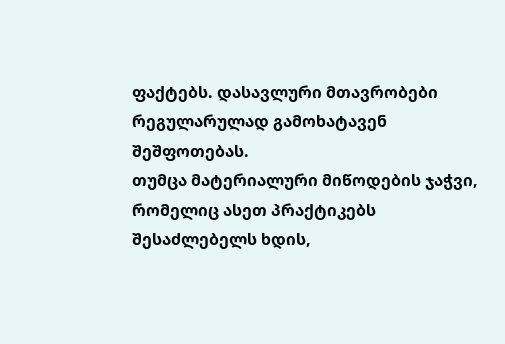ფაქტებს. დასავლური მთავრობები რეგულარულად გამოხატავენ შეშფოთებას.
თუმცა მატერიალური მიწოდების ჯაჭვი, რომელიც ასეთ პრაქტიკებს შესაძლებელს ხდის,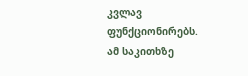კვლავ ფუნქციონირებს.
ამ საკითხზე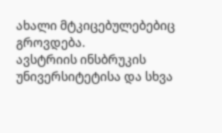ახალი მტკიცებულებებიც გროვდება.
ავსტრიის ინსბრუკის უნივერსიტეტისა და სხვა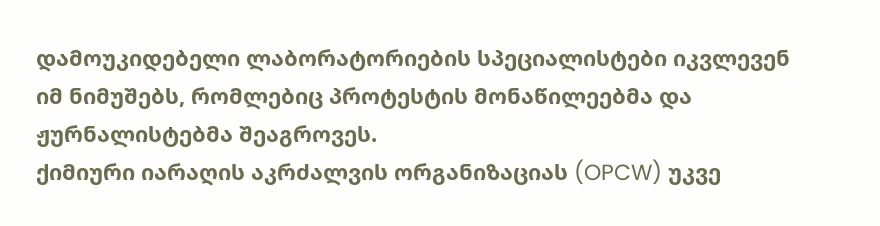დამოუკიდებელი ლაბორატორიების სპეციალისტები იკვლევენ იმ ნიმუშებს, რომლებიც პროტესტის მონაწილეებმა და ჟურნალისტებმა შეაგროვეს.
ქიმიური იარაღის აკრძალვის ორგანიზაციას (OPCW) უკვე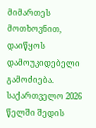მიმართეს მოთხოვნით, დაიწყოს დამოუკიდებელი გამოძიება.
საქართველო 2026 წელში შედის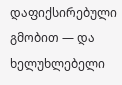დაფიქსირებული გმობით — და ხელუხლებელი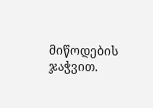მიწოდების ჯაჭვით.